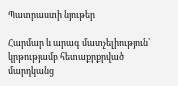Պատրաստի նյութեր

Հարմար և արագ մատչելիություն՝ կրթությամբ հետաքրքրված մարդկանց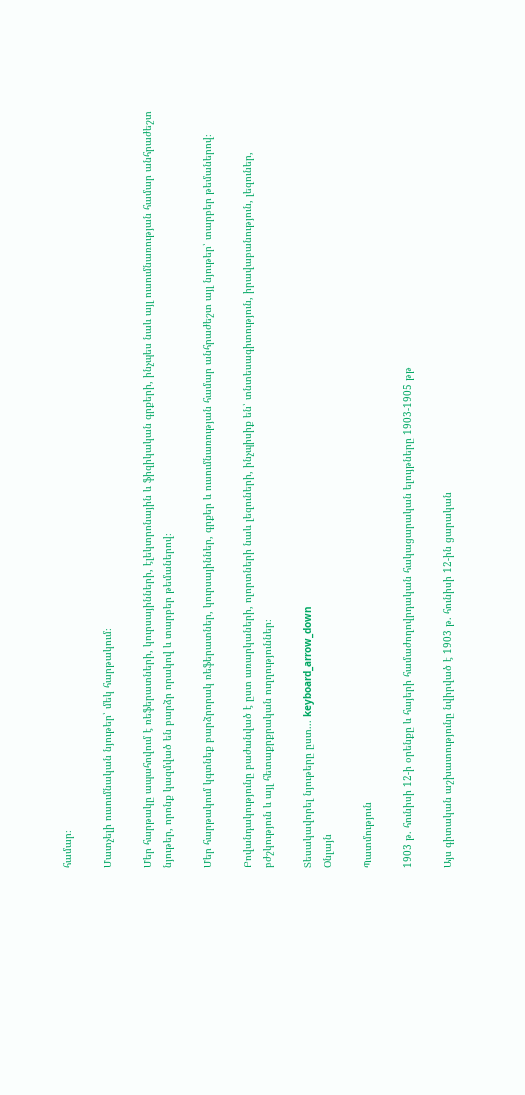համար։

Մատչելի ուսումնական նյութեր՝ մեկ հարթակում։

Մեր հարթակը ապահովում է ռեֆերատների, կուրսայինների, էլեկտրոնային և ֆիզիկական գրքերի, ինչպես նաև այլ ուսումնառության համար անհրաժեշտ նյութեր, որոնք կազմված են բարձր որակով և տարբեր թեմաներով։

Մեր հարթակում կգտնեք բարձրորակ ռեֆերատներ, կուրսայիններ, գրքեր և ուսումնառության համար անհրաժեշտ այլ նյութեր՝ տարբեր թեմաներով։

Բովանդակությունը բաժանված է ըստ առարկաների, ոլորտների նաև լեզուների, ինչպիսիք են՝ տնտեսագիտություն, իրավաբանություն, լեզուներ, բժշկություն և այլ հետաքրքրական ուղղություններ։

Տեսակավորել նյութերը ըստ... keyboard_arrow_down
Օնլայն

Պատմություն

1903 թ. հունիսի 12-ի օրենքը և հայերի համաժողովրդական հակացարական ելույթները 1903-1905 թթ

Այս գիտական աշխատությունը նվիրված է 1903 թ. հունիսի 12-ին ցարական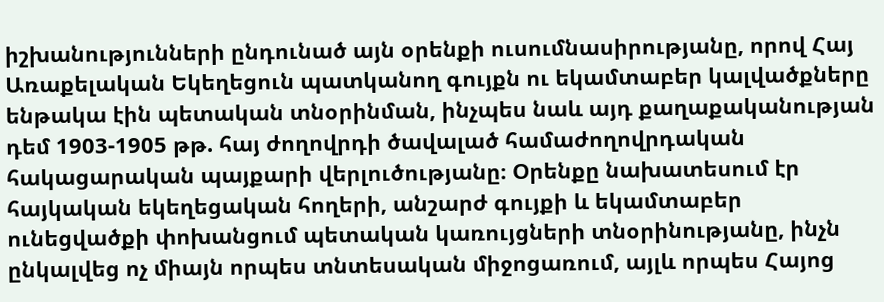իշխանությունների ընդունած այն օրենքի ուսումնասիրությանը, որով Հայ Առաքելական Եկեղեցուն պատկանող գույքն ու եկամտաբեր կալվածքները ենթակա էին պետական տնօրինման, ինչպես նաև այդ քաղաքականության դեմ 1903-1905 թթ. հայ ժողովրդի ծավալած համաժողովրդական հակացարական պայքարի վերլուծությանը։ Օրենքը նախատեսում էր հայկական եկեղեցական հողերի, անշարժ գույքի և եկամտաբեր ունեցվածքի փոխանցում պետական կառույցների տնօրինությանը, ինչն ընկալվեց ոչ միայն որպես տնտեսական միջոցառում, այլև որպես Հայոց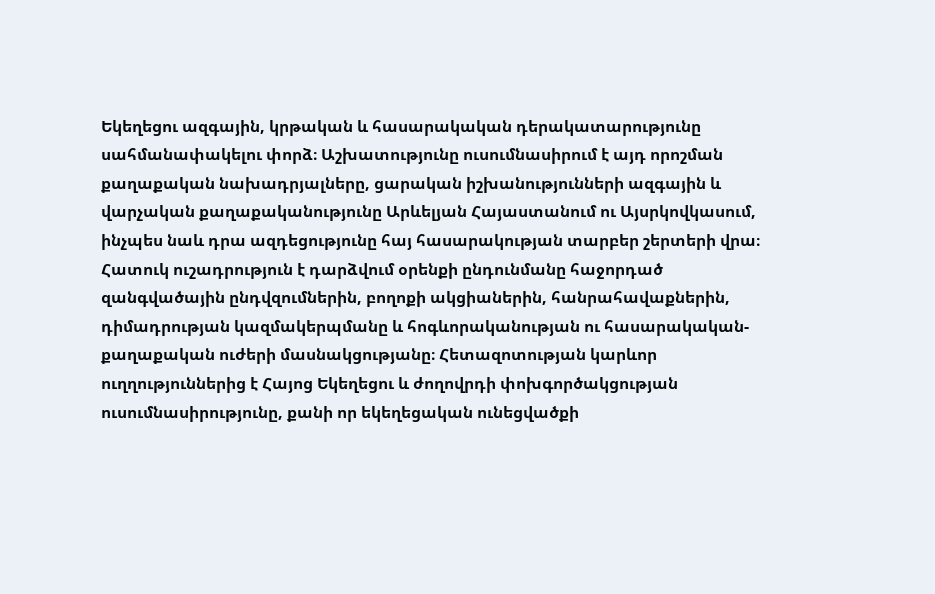Եկեղեցու ազգային, կրթական և հասարակական դերակատարությունը սահմանափակելու փորձ։ Աշխատությունը ուսումնասիրում է այդ որոշման քաղաքական նախադրյալները, ցարական իշխանությունների ազգային և վարչական քաղաքականությունը Արևելյան Հայաստանում ու Այսրկովկասում, ինչպես նաև դրա ազդեցությունը հայ հասարակության տարբեր շերտերի վրա։ Հատուկ ուշադրություն է դարձվում օրենքի ընդունմանը հաջորդած զանգվածային ընդվզումներին, բողոքի ակցիաներին, հանրահավաքներին, դիմադրության կազմակերպմանը և հոգևորականության ու հասարակական-քաղաքական ուժերի մասնակցությանը։ Հետազոտության կարևոր ուղղություններից է Հայոց Եկեղեցու և ժողովրդի փոխգործակցության ուսումնասիրությունը, քանի որ եկեղեցական ունեցվածքի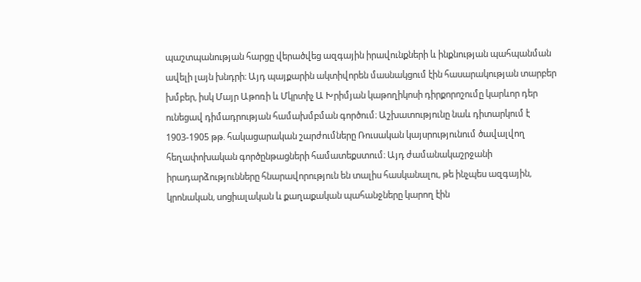պաշտպանության հարցը վերածվեց ազգային իրավունքների և ինքնության պահպանման ավելի լայն խնդրի։ Այդ պայքարին ակտիվորեն մասնակցում էին հասարակության տարբեր խմբեր, իսկ Մայր Աթոռի և Մկրտիչ Ա Խրիմյան կաթողիկոսի դիրքորոշումը կարևոր դեր ունեցավ դիմադրության համախմբման գործում։ Աշխատությունը նաև դիտարկում է 1903-1905 թթ. հակացարական շարժումները Ռուսական կայսրությունում ծավալվող հեղափոխական գործընթացների համատեքստում։ Այդ ժամանակաշրջանի իրադարձությունները հնարավորություն են տալիս հասկանալու, թե ինչպես ազգային, կրոնական, սոցիալական և քաղաքական պահանջները կարող էին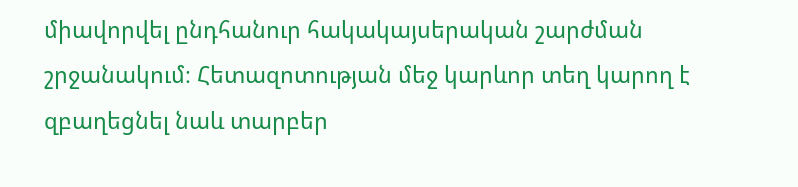միավորվել ընդհանուր հակակայսերական շարժման շրջանակում։ Հետազոտության մեջ կարևոր տեղ կարող է զբաղեցնել նաև տարբեր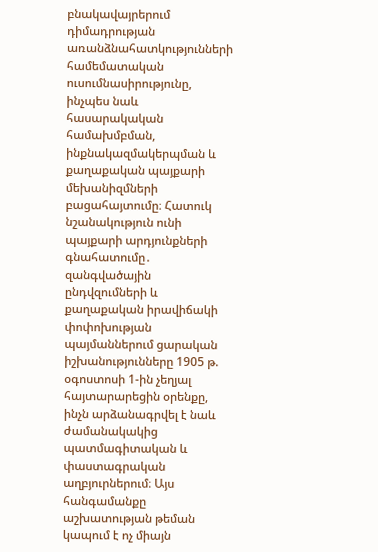բնակավայրերում դիմադրության առանձնահատկությունների համեմատական ուսումնասիրությունը, ինչպես նաև հասարակական համախմբման, ինքնակազմակերպման և քաղաքական պայքարի մեխանիզմների բացահայտումը։ Հատուկ նշանակություն ունի պայքարի արդյունքների գնահատումը․ զանգվածային ընդվզումների և քաղաքական իրավիճակի փոփոխության պայմաններում ցարական իշխանությունները 1905 թ. օգոստոսի 1-ին չեղյալ հայտարարեցին օրենքը, ինչն արձանագրվել է նաև ժամանակակից պատմագիտական և փաստագրական աղբյուրներում։ Այս հանգամանքը աշխատության թեման կապում է ոչ միայն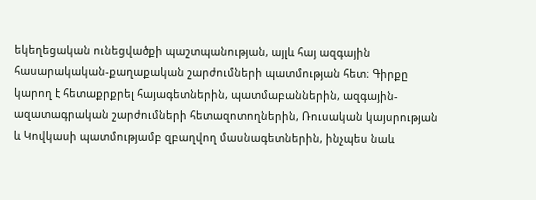եկեղեցական ունեցվածքի պաշտպանության, այլև հայ ազգային հասարակական-քաղաքական շարժումների պատմության հետ։ Գիրքը կարող է հետաքրքրել հայագետներին, պատմաբաններին, ազգային-ազատագրական շարժումների հետազոտողներին, Ռուսական կայսրության և Կովկասի պատմությամբ զբաղվող մասնագետներին, ինչպես նաև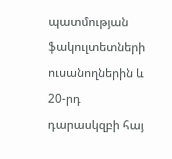պատմության ֆակուլտետների ուսանողներին և 20-րդ դարասկզբի հայ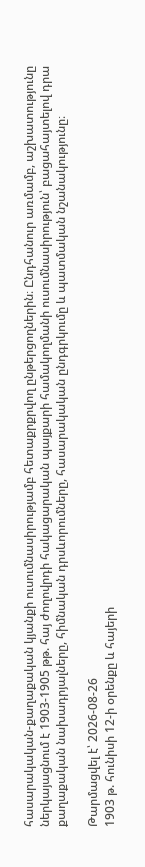հասարակական-քաղաքական կյանքի ուսումնասիրությամբ հետաքրքրվող ընթերցողներին։ Ընդհանուր առմամբ, աշխատությունը ներկայացնում է 1903-1905 թթ. հայ ժողովրդի հակացարական պայքարի համակողմանի ուսումնասիրություն՝ բացահայտելով դրա քաղաքական նախադրյալները, հիմնական դրսևորումները, հասարակական ընդգրկումը և պատմական նշանակությունը։

Թարմացվել է՝ 2026-08-26
1903 թ. հունիսի 12-ի օրենքը և հայերի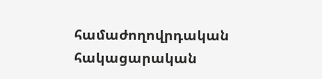համաժողովրդական հակացարական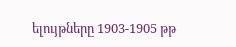ելույթները 1903-1905 թթ